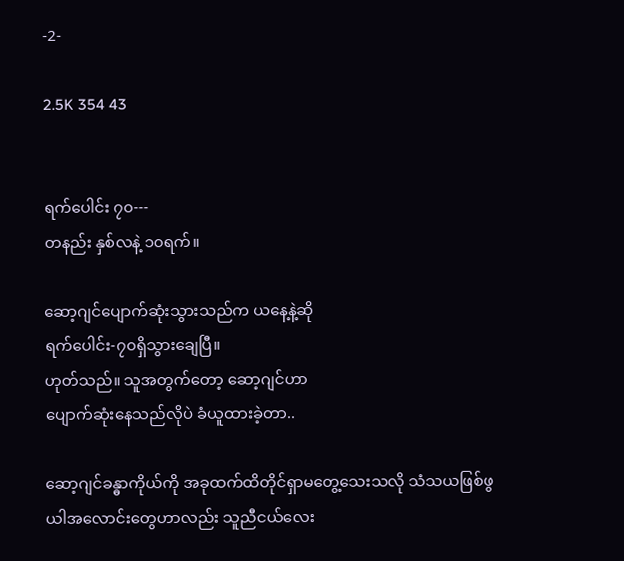-2-

2.5K 354 43


ရက်ပေါင်း ၇၀---
တနည်း နှစ်လနဲ့ ၁၀ရက်။

ဆော့ဂျင်ပျောက်ဆုံးသွားသည်က ယနေ့နဲ့ဆို
ရက်ပေါင်း-၇၀ရှိသွားချေပြီ။
ဟုတ်သည်။ သူအတွက်တော့ ဆော့ဂျင်ဟာ
ပျောက်ဆုံးနေသည်လိုပဲ ခံယူထားခဲ့တာ..

ဆော့ဂျင်ခန္ဓာကိုယ်ကို အခုထက်ထိတိုင်ရှာမတွေ့သေးသလို သံသယဖြစ်ဖွယါအလောင်းတွေဟာလည်း သူညီငယ်လေး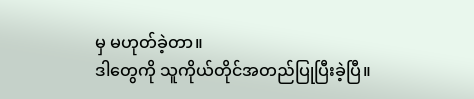မှ မဟုတ်ခဲ့တာ။
ဒါတွေကို သူကိုယ်တိုင်အတည်ပြုပြီးခဲ့ပြီ။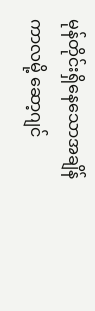မုန်တိုင်းရှိနေသောအချိန်ကာလမို့ ဆော့ဂျင်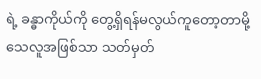ရဲ့ ခန္ဓာကိုယ်ကို တွေ့ရှိရန်မလွယ်ကူတော့တာမို့ သေလူအဖြစ်သာ သတ်မှတ်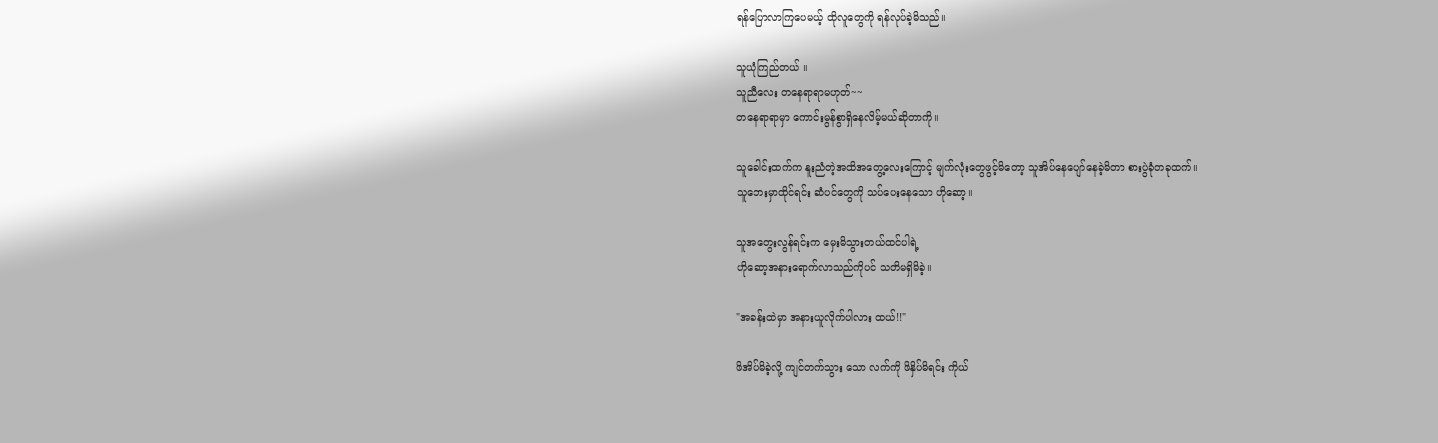ရန်ပြောလာကြပေမယ့် ထိုလူတွေကို ရန်လုပ်ခဲ့မိသည်။

သူယုံကြည်တယ် ။
သူညီလေး တနေရာရာမဟုတ်~~
တနေရာရာမှာ ကောင်းမွန်စွာရှိနေလိမ့်မယ်ဆိုတာကို။

သူခေါင်းထက်က နူးညံတဲ့အထိအတွေ့လေးကြောင့် မျက်လုံးတွေဖွင့်မိတော့ သူအိပ်နေပျော်နေခဲ့မိတာ စားပွဲခုံတခုထက်။
သူဘေးမှာထိုင်ရင်း ဆံပင်တွေကို သပ်ပေးနေသော ဟိုဆော့။

သူအတွေးလွန်ရင်းက မှေးမိသွားတယ်ထင်ပါရဲ့
ဟိုဆော့အနားရောက်လာသည်ကိုပင် သတိမရှိမိခဲ့။

"အခန်းထဲမှာ အနားယူလိုက်ပါလား ထယ်!!"

ဖိအိပ်မိခဲ့လို့ ကျင်တက်သွား သော လက်ကို ဖိနှိပ်မိရင်း ကိုယ်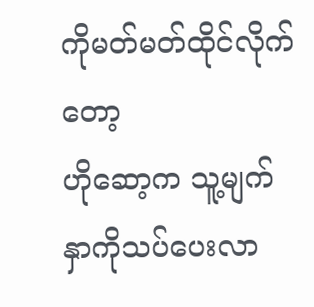ကိုမတ်မတ်ထိုင်လိုက်တော့
ဟိုဆော့က သူ့မျက်နှာကိုသပ်ပေးလာ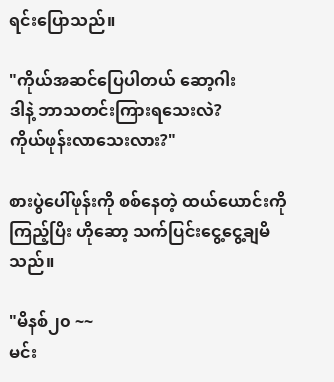ရင်းပြောသည်။

"ကိုယ်အဆင်ပြေပါတယ် ဆော့ဂါး
ဒါနဲ့ ဘာသတင်းကြားရသေးလဲ?
ကိုယ်ဖုန်းလာသေးလား?"

စားပွဲပေါ်ဖုန်းကို စစ်နေတဲ့ ထယ်ယောင်းကိုကြည့်ပြိး ဟိုဆော့ သက်ပြင်းငွေ့ငွေ့ချမိသည်။

"မိနစ်၂၀ ~~
မင်း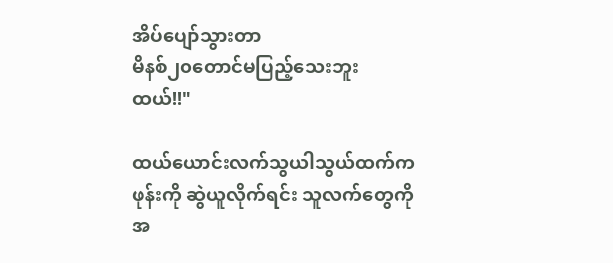အိပ်ပျော်သွားတာ
မိနစ်၂၀တောင်မပြည့်သေးဘူး ထယ်!!"

ထယ်ယောင်းလက်သွယါသွယ်ထက်က
ဖုန်းကို ဆွဲယူလိုက်ရင်း သူလက်တွေကိုအ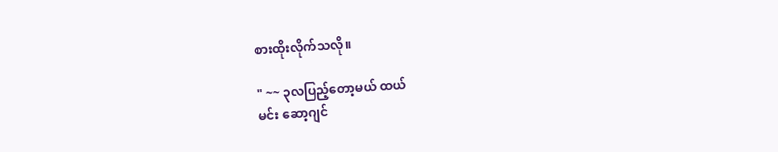စားထိုးလိုက်သလို။

" ~~ ၃လပြည့်တော့မယ် ထယ်
မင်း ဆော့ဂျင်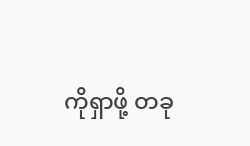ကိုရှာဖို့ တခု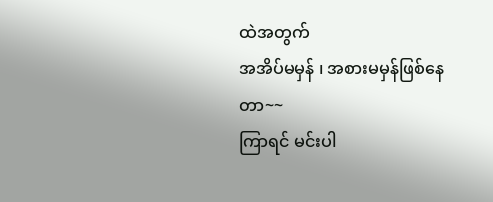ထဲအတွက်
အအိပ်မမှန် ၊ အစားမမှန်ဖြစ်နေတာ~~
ကြာရင် မင်းပါ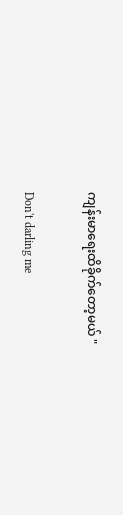ကျန်းမာရေးထိခိုက်တော့မယ် "

Don't darling me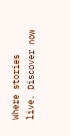Where stories live. Discover now